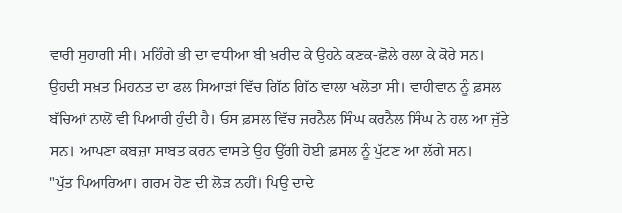ਵਾਰੀ ਸੁਹਾਗੀ ਸੀ। ਮਹਿੰਗੇ ਭੀ ਦਾ ਵਧੀਆ ਬੀ ਖ਼ਰੀਦ ਕੇ ਉਹਨੇ ਕਣਕ-ਛੋਲੇ ਰਲਾ ਕੇ ਕੋਰੇ ਸਨ। ਉਹਦੀ ਸਖ਼ਤ ਮਿਹਨਤ ਦਾ ਫਲ ਸਿਆੜਾਂ ਵਿੱਚ ਗਿੱਠ ਗਿੱਠ ਵਾਲਾ ਖਲੋਤਾ ਸੀ। ਵਾਹੀਵਾਨ ਨੂੰ ਫ਼ਸਲ ਬੱਚਿਆਂ ਨਾਲੋਂ ਵੀ ਪਿਆਰੀ ਹੁੰਦੀ ਹੈ। ਓਸ ਫ਼ਸਲ ਵਿੱਚ ਜਰਨੈਲ ਸਿੰਘ ਕਰਨੈਲ ਸਿੰਘ ਨੇ ਹਲ ਆ ਜੁੱਤੇ ਸਨ। ਆਪਣਾ ਕਬਜ਼ਾ ਸਾਬਤ ਕਰਨ ਵਾਸਤੇ ਉਹ ਉੱਗੀ ਹੋਈ ਫ਼ਸਲ ਨੂੰ ਪੁੱਟਣ ਆ ਲੱਗੇ ਸਨ।
"ਪੁੱਤ ਪਿਆਰਿਆ। ਗਰਮ ਹੋਣ ਦੀ ਲੋੜ ਨਹੀਂ। ਪਿਉ ਦਾਦੇ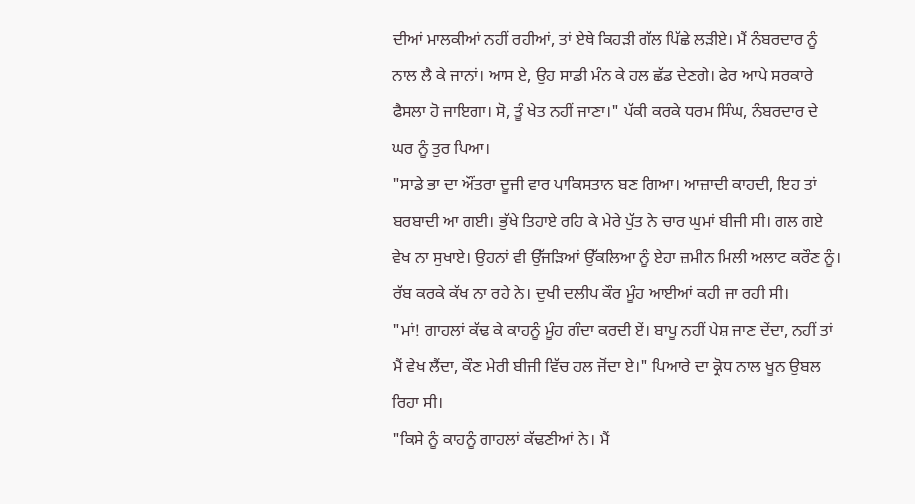ਦੀਆਂ ਮਾਲਕੀਆਂ ਨਹੀਂ ਰਹੀਆਂ, ਤਾਂ ਏਥੇ ਕਿਹੜੀ ਗੱਲ ਪਿੱਛੇ ਲੜੀਏ। ਮੈਂ ਨੰਬਰਦਾਰ ਨੂੰ ਨਾਲ ਲੈ ਕੇ ਜਾਨਾਂ। ਆਸ ਏ, ਉਹ ਸਾਡੀ ਮੰਨ ਕੇ ਹਲ ਛੱਡ ਦੇਣਗੇ। ਫੇਰ ਆਪੇ ਸਰਕਾਰੇ ਫੈਸਲਾ ਹੋ ਜਾਇਗਾ। ਸੋ, ਤੂੰ ਖੇਤ ਨਹੀਂ ਜਾਣਾ।" ਪੱਕੀ ਕਰਕੇ ਧਰਮ ਸਿੰਘ, ਨੰਬਰਦਾਰ ਦੇ ਘਰ ਨੂੰ ਤੁਰ ਪਿਆ।
"ਸਾਡੇ ਭਾ ਦਾ ਔਂਤਰਾ ਦੂਜੀ ਵਾਰ ਪਾਕਿਸਤਾਨ ਬਣ ਗਿਆ। ਆਜ਼ਾਦੀ ਕਾਹਦੀ, ਇਹ ਤਾਂ ਬਰਬਾਦੀ ਆ ਗਈ। ਭੁੱਖੇ ਤਿਹਾਏ ਰਹਿ ਕੇ ਮੇਰੇ ਪੁੱਤ ਨੇ ਚਾਰ ਘੁਮਾਂ ਬੀਜੀ ਸੀ। ਗਲ ਗਏ ਵੇਖ ਨਾ ਸੁਖਾਏ। ਉਹਨਾਂ ਵੀ ਉੱਜੜਿਆਂ ਉੱਕਲਿਆ ਨੂੰ ਏਹਾ ਜ਼ਮੀਨ ਮਿਲੀ ਅਲਾਟ ਕਰੌਣ ਨੂੰ। ਰੱਬ ਕਰਕੇ ਕੱਖ ਨਾ ਰਹੇ ਨੇ। ਦੁਖੀ ਦਲੀਪ ਕੌਰ ਮੂੰਹ ਆਈਆਂ ਕਹੀ ਜਾ ਰਹੀ ਸੀ।
"ਮਾਂ! ਗਾਹਲਾਂ ਕੱਢ ਕੇ ਕਾਹਨੂੰ ਮੂੰਹ ਗੰਦਾ ਕਰਦੀ ਏਂ। ਬਾਪੂ ਨਹੀਂ ਪੇਸ਼ ਜਾਣ ਦੇਂਦਾ, ਨਹੀਂ ਤਾਂ ਮੈਂ ਵੇਖ ਲੈਂਦਾ, ਕੌਣ ਮੇਰੀ ਬੀਜੀ ਵਿੱਚ ਹਲ ਜੋਂਦਾ ਏ।" ਪਿਆਰੇ ਦਾ ਕ੍ਰੋਧ ਨਾਲ ਖੂਨ ਉਬਲ ਰਿਹਾ ਸੀ।
"ਕਿਸੇ ਨੂੰ ਕਾਹਨੂੰ ਗਾਹਲਾਂ ਕੱਢਣੀਆਂ ਨੇ। ਮੈਂ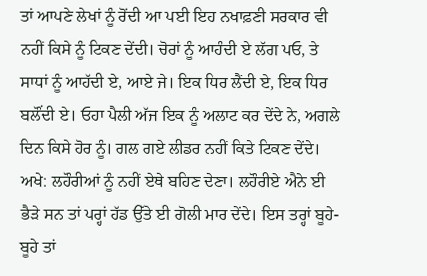ਤਾਂ ਆਪਣੇ ਲੇਖਾਂ ਨੂੰ ਰੋਂਦੀ ਆ ਪਈ ਇਹ ਨਖਾਫ਼ਣੀ ਸਰਕਾਰ ਵੀ ਨਹੀਂ ਕਿਸੇ ਨੂੰ ਟਿਕਣ ਦੇਂਦੀ। ਚੋਰਾਂ ਨੂੰ ਆਹੰਦੀ ਏ ਲੱਗ ਪਓ, ਤੇ ਸਾਧਾਂ ਨੂੰ ਆਹੱਦੀ ਏ, ਆਏ ਜੇ। ਇਕ ਧਿਰ ਲੈਂਦੀ ਏ, ਇਕ ਧਿਰ ਬਲੌਂਦੀ ਏ। ਓਹਾ ਪੈਲੀ ਅੱਜ ਇਕ ਨੂੰ ਅਲਾਟ ਕਰ ਦੇਂਦੇ ਨੇ, ਅਗਲੇ ਦਿਨ ਕਿਸੇ ਹੋਰ ਨੂੰ। ਗਲ ਗਏ ਲੀਡਰ ਨਹੀਂ ਕਿਤੇ ਟਿਕਣ ਦੇਂਦੇ। ਅਖੇ: ਲਹੌਰੀਆਂ ਨੂੰ ਨਹੀਂ ਏਥੇ ਬਹਿਣ ਦੇਣਾ। ਲਹੌਰੀਏ ਐਨੇ ਈ ਭੈੜੇ ਸਨ ਤਾਂ ਪਰ੍ਹਾਂ ਹੱਡ ਉੱਤੇ ਈ ਗੋਲੀ ਮਾਰ ਦੇਂਦੇ। ਇਸ ਤਰ੍ਹਾਂ ਬੂਹੇ-ਬੂਹੇ ਤਾਂ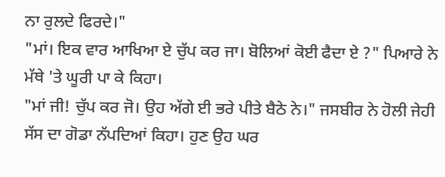ਨਾ ਰੁਲਦੇ ਫਿਰਦੇ।"
"ਮਾਂ। ਇਕ ਵਾਰ ਆਖਿਆ ਏ ਚੁੱਪ ਕਰ ਜਾ। ਬੋਲਿਆਂ ਕੋਈ ਫੈਦਾ ਏ ?" ਪਿਆਰੇ ਨੇ ਮੱਥੇ 'ਤੇ ਘੂਰੀ ਪਾ ਕੇ ਕਿਹਾ।
"ਮਾਂ ਜੀ! ਚੁੱਪ ਕਰ ਜੋ। ਉਹ ਅੱਗੇ ਈ ਭਰੇ ਪੀਤੇ ਬੈਠੇ ਨੇ।" ਜਸਬੀਰ ਨੇ ਹੋਲੀ ਜੇਹੀ ਸੱਸ ਦਾ ਗੋਡਾ ਨੱਪਦਿਆਂ ਕਿਹਾ। ਹੁਣ ਉਹ ਘਰ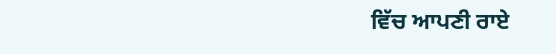ਵਿੱਚ ਆਪਣੀ ਰਾਏ